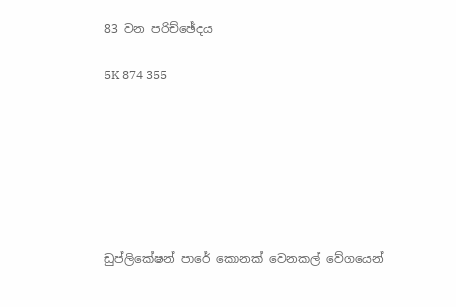83 වන පරිච්ඡේදය

5K 874 355







ඩුප්ලිකේෂන් පාරේ කොනක් වෙනකල් වේගයෙන්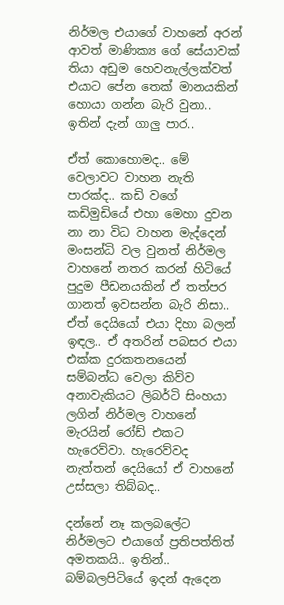නිර්මල එයාගේ වාහනේ අරන් ආවත් මාණික්‍ය ගේ සේයාවක් තියා අඩුම හෙවනැල්ලක්වත් එයාට පේන තෙක් මානයකින් හොයා ගන්න බැරි වුනා.. ඉතින් දැන් ගාලු පාර..

ඒත් කොහොමද.. මේ වෙලාවට වාහන නැති පාරක්ද.. කඩි වගේ කඩිමුඩියේ එහා මෙහා දුවන නා නා විධ වාහන මැද්දෙන් මංසන්ධි වල වුනත් නිර්මල වාහනේ නතර කරන් හිටියේ පුදුම පීඩනයකින් ඒ තත්පර ගානත් ඉවසන්න බැරි නිසා.. ඒත් දෙයියෝ එයා දිහා බලන් ඉඳල.. ඒ අතරින් පබසර එයා එක්ක දුරකතනයෙන් සම්බන්ධ වෙලා කිව්ව අනාවැකියට ලිබර්ටි සිංහයා ලගින් නිර්මල වාහනේ මැරයින් රෝඩ් එකට හැරෙව්වා. හැරෙව්වද නැත්තන් දෙයියෝ ඒ වාහනේ උස්සලා තිබ්බද..

දන්නේ නෑ කලබලේට නිර්මලට එයාගේ ප්‍රතිපත්තිත් අමතකයි.. ඉතින්.. බම්බලපිටියේ ඉදන් ඇදෙන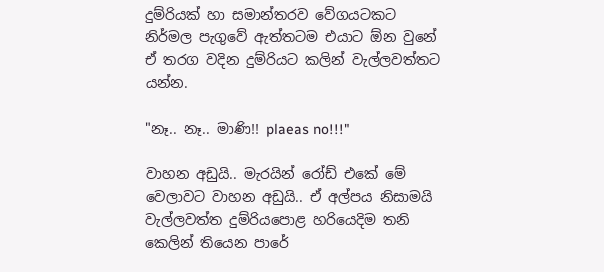දුම්රියක් හා සමාන්තරව වේගයටකට නිර්මල පැගුවේ ඇත්තටම එයාට ඕන වුනේ ඒ තරග වදින දුම්රියට කලින් වැල්ලවත්තට යන්න.

"නෑ.. නෑ.. මාණි!! plaeas no!!!"

වාහන අඩුයි.. මැරයින් රෝඩ් එකේ මේ වෙලාවට වාහන අඩුයි.. ඒ අල්පය නිසාමයි වැල්ලවත්ත දුම්රියපොළ හරියෙදිම තනි කෙලින් තියෙන පාරේ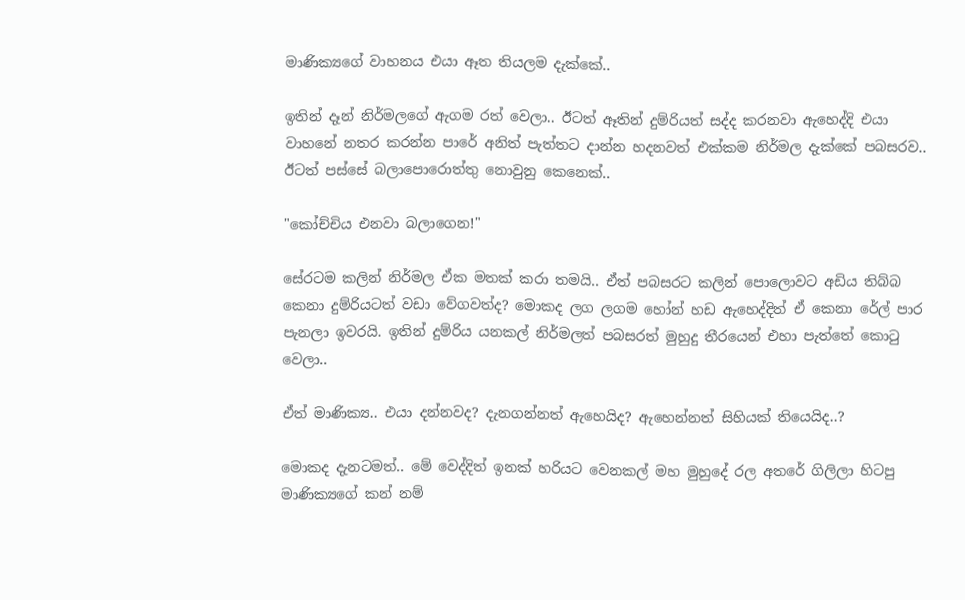මාණික්‍යගේ වාහනය එයා ඈත තියලම දැක්කේ..

ඉතින් දෑන් නිර්මලගේ ඇගම රත් වෙලා.. ඊටත් ඈතින් දුම්රියත් සද්ද කරනවා ඇහෙද්දි එයා වාහනේ නතර කරන්න පාරේ අනිත් පැත්තට දාන්න හදනවත් එක්කම නිර්මල දැක්කේ පබසරව.. ඊටත් පස්සේ බලාපොරොත්තු නොවුනු කෙනෙක්..

"කෝච්චිය එනවා බලාගෙන!"

සේරටම කලින් නිර්මල ඒක මතක් කරා තමයි.. ඒත් පබසරට කලින් පොලොවට අඩිය තිබ්බ කෙනා දුම්රියටත් වඩා වේගවත්ද? මොකද ලග ලගම හෝන් හඩ ඇහෙද්දිත් ඒ කෙනා රේල් පාර පැනලා ඉවරයි. ඉතින් දුම්රිය යනකල් නිර්මලත් පබසරත් මුහුදු තීරයෙන් එහා පැත්තේ කොටු වෙලා..

ඒත් මාණික්‍ය.. එයා දන්නවද? දැනගන්නත් ඇහෙයිද? ඇහෙන්නත් සිහියක් තියෙයිද..?

මොකද දැනටමත්.. මේ වෙද්දිත් ඉනක් හරියට වෙනකල් මහ මුහුදේ රල අතරේ ගිලිලා හිටපු මාණික්‍යගේ කන් නම්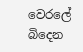වෙරලේ බිදෙන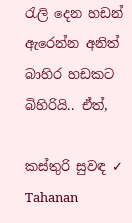රැලි දෙන හඩන් ඇරෙන්න අනිත් බාහිර හඩකට බිහිරියි.. ඒත්,

කස්තුරි සුවඳ ✓ Tahanan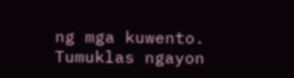ng mga kuwento. Tumuklas ngayon